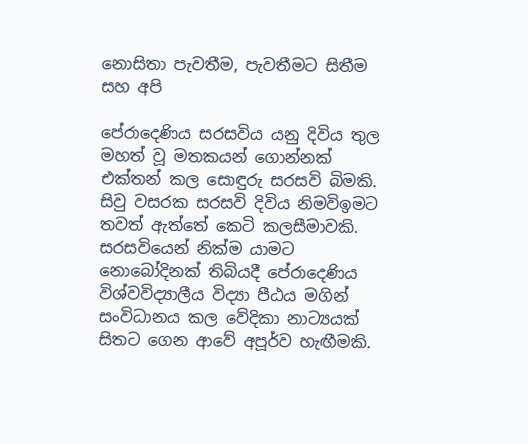නොසිතා පැවතීම, පැවතීමට සිතීම සහ අපි

පේරාදෙණිය සරසවිය යනු දිවිය තුල මහත් වූ මතකයන් ගොන්නක් එක්තන් කල සොඳුරු සරසවි බිමකි. සිවු වසරක සරසවි දිවිය නිමවිඉමට තවත් ඇත්තේ කෙටි කලසීමාවකි. සරසවියෙන් නික්ම යාමට නොබෝදිනක් තිබියදී පේරාදෙණිය විශ්වවිද්‍යාලීය විද්‍යා පීඨය මගින් සංවිධානය කල වේදිකා නාට්‍යයක් සිතට ගෙන ආවේ අපූර්ව හැඟීමකි.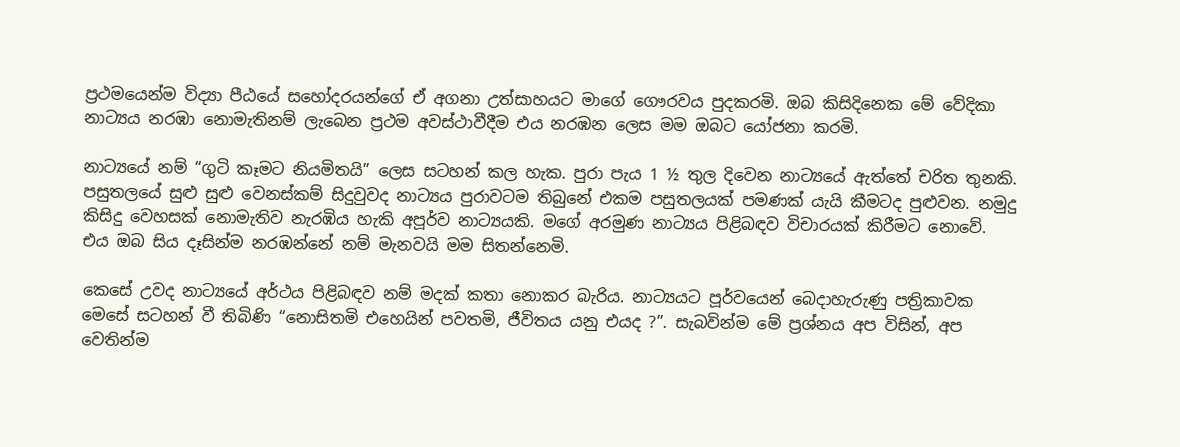ප්‍රථමයෙන්ම විද්‍යා පීඨයේ සහෝදරයන්ගේ ඒ අගනා උත්සාහයට මාගේ ගෞරවය පුදකරමි. ඔබ කිසිදිනෙක මේ වේදිකා නාට්‍යය නරඹා නොමැතිනම් ලැබෙන ප්‍රථම අවස්ථාවීදීම එය නරඹන ලෙස මම ඔබට යෝජනා කරමි.

නාට්‍යයේ නම් “ගුටි කෑමට නියමිතයි” ලෙස සටහන් කල හැක. පුරා පැය 1 ½ තුල දිවෙන නාට්‍යයේ ඇත්තේ චරිත තුනකි. පසුතලයේ සුළු සුළු වෙනස්කම් සිදුවුවද නාට්‍යය පුරාවටම තිබුනේ එකම පසුතලයක් පමණක් යැයි කීමටද පුළුවන. නමුදු කිසිදු වෙහසක් නොමැතිව නැරඹිය හැකි අපූර්ව නාට්‍යයකි. මගේ අරමුණ නාට්‍යය පිළිබඳව විචාරයක් කිරීමට නොවේ. එය ඔබ සිය දෑසින්ම නරඹන්නේ නම් මැනවයි මම සිතන්නෙමි.

කෙසේ උවද නාට්‍යයේ අර්ථය පිළිබඳව නම් මදක් කතා නොකර බැරිය. නාට්‍යයට පූර්වයෙන් බෙදාහැරුණු පත්‍රිකාවක මෙසේ සටහන් වී තිබිණි “නොසිතමි එහෙයින් පවතමි, ජීවිතය යනු එයද ?”. සැබවින්ම මේ ප්‍රශ්නය අප විසින්, අප වෙතින්ම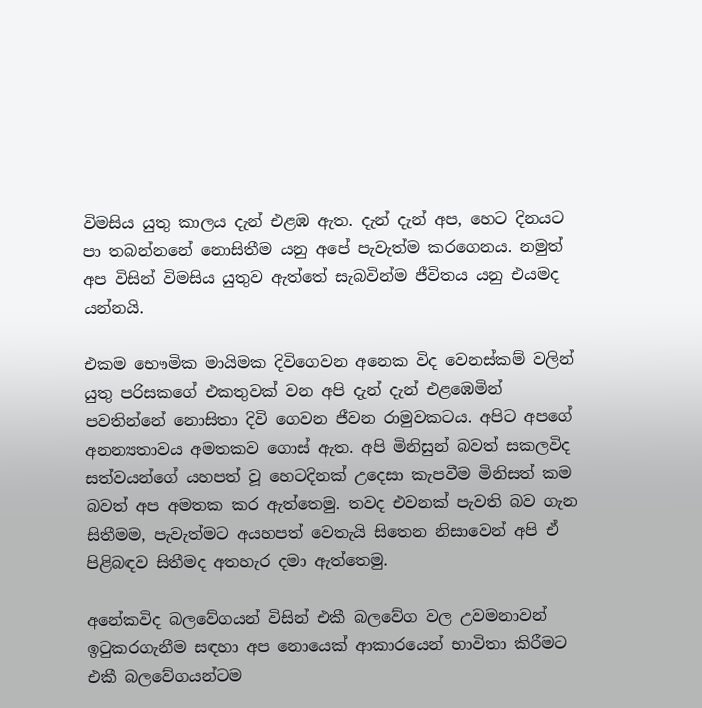විමසිය යුතු කාලය දැන් එළඹ ඇත. දැන් දැන් අප, හෙට දිනයට පා තබන්නනේ නොසිතීම යනු අපේ පැවැත්ම කරගෙනය. නමුත් අප විසින් විමසිය යුතුව ඇත්තේ සැබවින්ම ජීවිතය යනු එයමද යන්නයි.

එකම භෞමික මායිමක දිවිගෙවන අනෙක විද වෙනස්කම් වලින් යුතු පරිසකගේ එකතුවක් වන අපි දැන් දැන් එළඹෙමින් පවතින්නේ නොසිතා දිවි ගෙවන ජීවන රාමුවකටය. අපිට අපගේ අනන්‍යතාවය අමතකව ගොස් ඇත. අපි මිනිසුන් බවත් සකලවිද සත්වයන්ගේ යහපත් වූ හෙටදිනක් උදෙසා කැපවීම මිනිසත් කම බවත් අප අමතක කර ඇත්තෙමු. තවද එවනක් පැවති බව ගැන සිතීමම, පැවැත්මට අයහපත් වෙතැයි සිතෙන නිසාවෙන් අපි ඒ පිළිබඳව සිතීමද අතහැර දමා ඇත්තෙමු.

අනේකවිද බලවේගයන් විසින් එකී බලවේග වල උවමනාවන් ඉටුකරගැනීම සඳහා අප නොයෙක් ආකාරයෙන් භාවිතා කිරීමට එකී බලවේගයන්ටම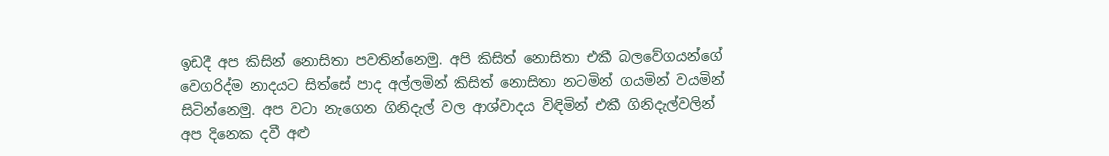ඉඩදී අප කිසින් නොසිතා පවතින්නෙමු. අපි කිසිත් නොසිතා එකී බලවේගයන්ගේ වෙගරිද්ම නාදයට සිත්සේ පාද අල්ලමින් කිසිත් නොසිතා නටමින් ගයමින් වයමින් සිටින්නෙමු. අප වටා නැගෙන ගිනිදැල් වල ආශ්වාදය විඳිමින් එකී ගිනිදැල්වලින් අප දිනෙක දවී අළු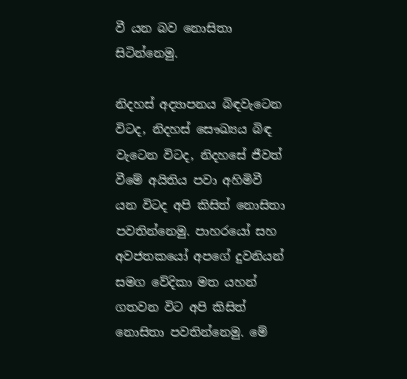වී යන බව නොසිතා සිටින්නෙමු.

නිදහස් අද්‍යාපනය බිඳවැටෙන විටද, නිදහස් සෞඛ්‍යය බිඳ වැටෙන විටද, නිදහසේ ජීවත් වීමේ අයිතිය පවා අහිමිවී යන විටද අපි කිසිත් නොසිතා පවතින්නෙමු. පාහරයෝ සහ අවජතකයෝ අපගේ දුවනියන් සමග වේදිකා මත යහන් ගතවන විට අපි කිසිත් නොසිතා පවතින්නෙමු. මේ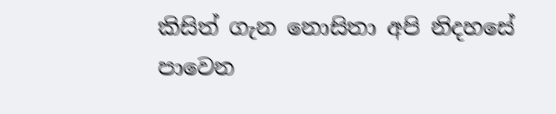කිසිත් ගැන නොසිතා අපි නිදහසේ පාවෙන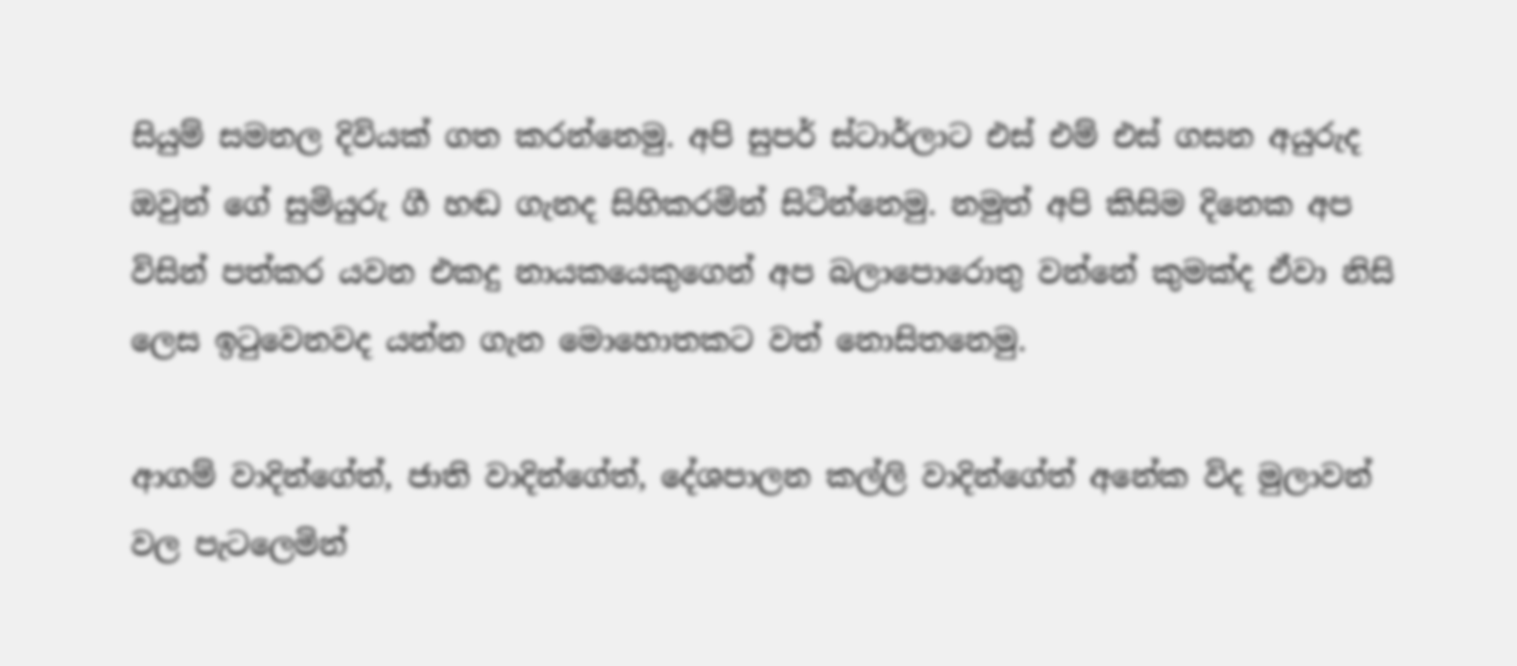සියුම් සමනල දිවියක් ගත කරන්නෙමු. අපි සුපර් ස්ටාර්ලාට එස් එම් එස් ගසන අයුරුද ඔවුන් ගේ සුමියුරු ගී හඬ ගැනද සිහිකරමින් සිටින්නෙමු. නමුත් අපි කිසිම දිනෙක අප විසින් පත්කර යවන එකදු නායකයෙකුගෙන් අප බලාපොරොතු වන්නේ කුමක්ද ඒවා නිසි ලෙස ඉටුවෙනවද යන්න ගැන මොහොතකට වත් නොසිතනෙමු.

ආගම් වාදින්ගේත්, ජාති වාදින්ගේත්, දේශපාලන කල්ලි වාදින්ගේත් අනේක විද මුලාවන් වල පැටලෙමින්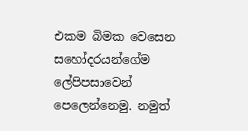එකම බිමක වෙසෙන සහෝදරයන්ගේම ලේපිපසාවෙන් පෙලෙන්නෙමු. නමුත්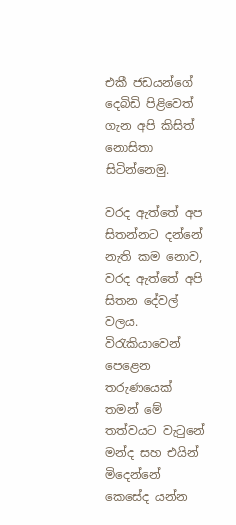එකී ජඩයන්ගේ දෙබිඩි පිළිවෙත් ගැන අපි කිසිත් නොසිතා සිටින්නෙමු.

වරද ඇත්තේ අප සිතන්නට දන්නේ නැති කම නොව, වරද ඇත්තේ අපි සිතන දේවල් වලය. විරැකියාවෙන් පෙළෙන තරුණයෙක් තමන් මේ තත්වයට වැටුනේ මන්ද සහ එයින් මිදෙන්නේ කෙසේද යන්න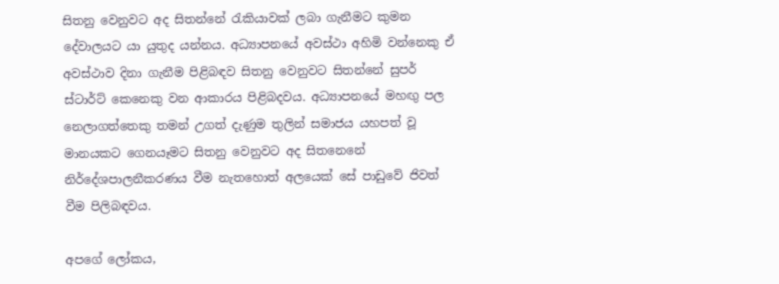සිතනු වෙනුවට අද සිතන්නේ රැකියාවක් ලබා ගැනීමට කුමන දේවාලයට යා යුතුද යන්නය. අධ්‍යාපනයේ අවස්ථා අහිමි වන්නෙකු ඒ අවස්ථාව දිනා ගැනීම පිළිබඳව සිතනු වෙනුවට සිතන්නේ සුපර් ස්ටාර්ට් කෙනෙකු වන ආකාරය පිළිබදවය. අධ්‍යාපනයේ මහඟු පල නෙලාගත්තෙකු තමන් උගත් දැණුම තුලින් සමාජය යහපත් වූ මානයකට ගෙනයෑමට සිතනු වෙනුවට අද සිතනෙනේ නිර්දේශපාලනීකරණය වීම නැතහොත් අලයෙක් සේ පාඩුවේ ජිවත් වීම පිලිබඳවය.

අපගේ ලෝකය,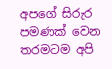අපගේ සිරුර පමණක් වෙන තරමටම අපි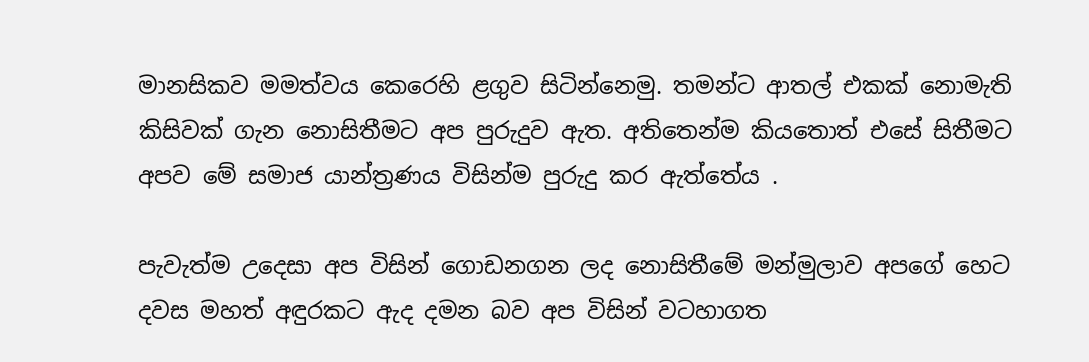මානසිකව මමත්වය කෙරෙහි ළගුව සිටින්නෙමු. තමන්ට ආතල් එකක් නොමැති කිසිවක් ගැන නොසිතීමට අප පුරුදුව ඇත. අතිතෙන්ම කියතොත් එසේ සිතීමට අපව මේ සමාජ යාන්ත්‍රණය විසින්ම පුරුදු කර ඇත්තේය .

පැවැත්ම උදෙසා අප විසින් ගොඩනගන ලද නොසිතීමේ මන්මුලාව අපගේ හෙට දවස මහත් අඳුරකට ඇද දමන බව අප විසින් වටහාගත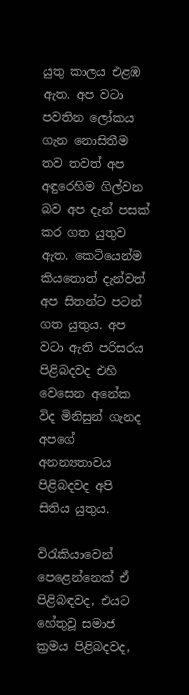යුතු කාලය එළඹ ඇත. අප වටා පවතින ලෝකය ගැන නොසිතීම තව තවත් අප අඳුරෙහිම ගිල්වන බව අප දැන් පසක් කර ගත යුතුව ඇත. කෙටියෙන්ම කියතොත් දැන්වත් අප සිතන්ට පටන් ගත යුතුය. අප වටා ඇති පරිසරය පිළිබදවද එහි වෙසෙන අනේක විද මිනිසුන් ගැනද අපගේ අනන්‍යතාවය පිළිබදවද අපි සිතිය යුතුය.

විරැකියාවෙන් පෙළෙන්නෙක් ඒ පිළිබඳවද, එයට හේතුවූ සමාජ ක්‍රමය පිළිබදවද,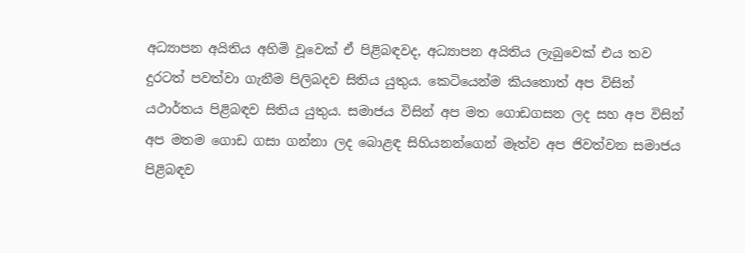අධ්‍යාපන අයිතිය අහිමි වූවෙක් ඒ පිළිබඳවද, අධ්‍යාපන අයිතිය ලැබුවෙක් එය තව දුරටත් පවත්වා ගැනීම පිලිබදව සිතිය යුතුය. කෙටියෙන්ම කියතොත් අප විසින් යථාර්තය පිළිබඳව සිතිය යුතුය. සමාජය විසින් අප මත ගොඩගසන ලද සහ අප විසින් අප මතම ගොඩ ගසා ගන්නා ලද බොළඳ සිහියනන්ගෙන් මෑත්ව අප ජිවත්වන සමාජය පිළිබඳව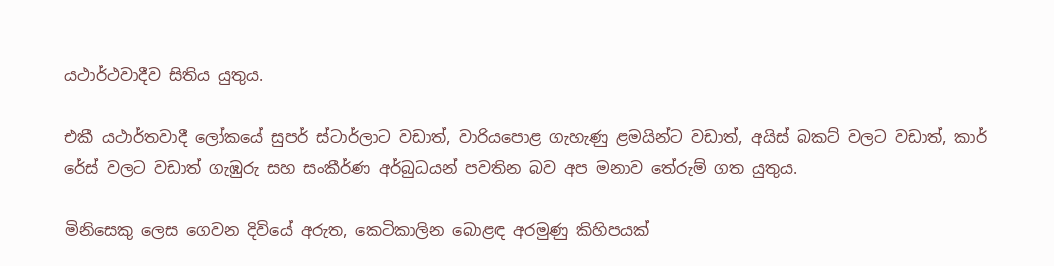යථාර්ථවාදීව සිතිය යුතුය.

එකී යථාර්තවාදී ලෝකයේ සුපර් ස්ටාර්ලාට වඩාත්, වාරියපොළ ගැහැණු ළමයින්ට වඩාත්, අයිස් බකට් වලට වඩාත්, කාර් රේස් වලට වඩාත් ගැඹුරු සහ සංකීර්ණ අර්බුධයන් පවතින බව අප මනාව තේරුම් ගත යුතුය.

මිනිසෙකු ලෙස ගෙවන දිවියේ අරුත, කෙටිකාලින බොළඳ අරමුණු කිහිපයක්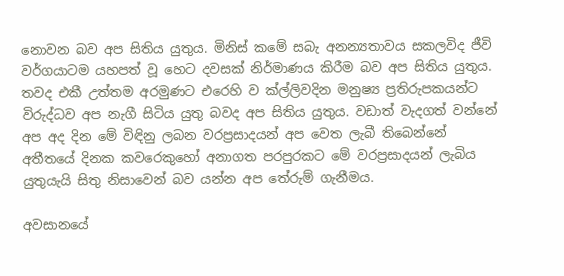නොවන බව අප සිතිය යුතුය. මිනිස් කමේ සබැ අනන්‍යතාවය සකලවිද ජීවි වර්ගයාටම යහපත් වූ හෙට දවසක් නිර්මාණය කිරීම බව අප සිතිය යුතුය. තවද එකී උත්තම අරමුණට එරෙහි ව ක්ල්ලිවදින මනුෂ්‍ය ප්‍රතිරුපකයන්ට විරුද්ධව අප නැගී සිටිය යුතු බවද අප සිතිය යුතුය. වඩාත් වැදගත් වන්නේ අප අද දින මේ විඳිනු ලබන වරප්‍රසාදයන් අප වෙත ලැබී තිබෙන්නේ අතීතයේ දිනක කවරෙකුහෝ අනාගත පරපුරකට මේ වරප්‍රසාදයන් ලැබිය යුතුයැයි සිතු නිසාවෙන් බව යන්න අප තේරුම් ගැනීමය.

අවසානයේ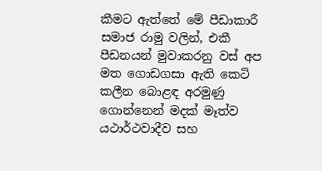කීමට ඇත්තේ මේ පීඩාකාරී සමාජ රාමු වලින්, එකී පීඩනයන් මුවාකරනු වස් අප මත ගොඩගසා ඇති කෙටි කලීන බොළඳ අරමුණු ගොන්නෙන් මදක් මෑත්ව යථාර්ථවාදීව සහ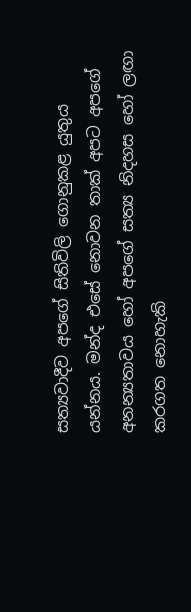සත්‍යවාදීව අපගේ සිතිවිලි ගොනුකළ යුතුය යන්නය. මන්ද එසේ නොවන තාක් අපට අපගේ අනන්‍යතාවය හෝ අපගේ සත්‍ය නිදහස හෝ ලඟා කරගත නොහැකි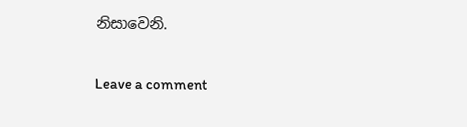නිසාවෙනි.

Leave a comment